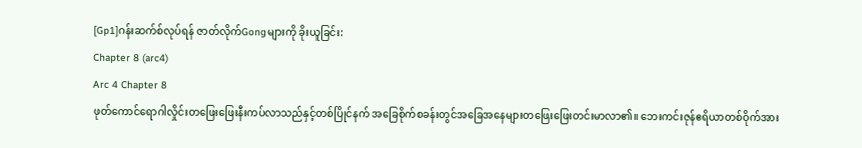[Gp1]ဂန်းဆက်စ်လုပ်ရန် ဇာတ်လိုက်Gongများကို ခိုးယူခြင်း:
Chapter 8 (arc4)
Arc 4 Chapter 8
ဖုတ်ကောင်ရောဂါလှိုင်းတဖြေးဖြေးနီးကပ်လာသည်နှင့်တစ်ပြိုင်နက် အခြေစိုက်စခန်းတွင်အခြေအနေများတဖြေးဖြေးတင်းမာလာ၏။ ဘေးကင်းဇုန်ဧရိယာတစ်ဝိုက်အား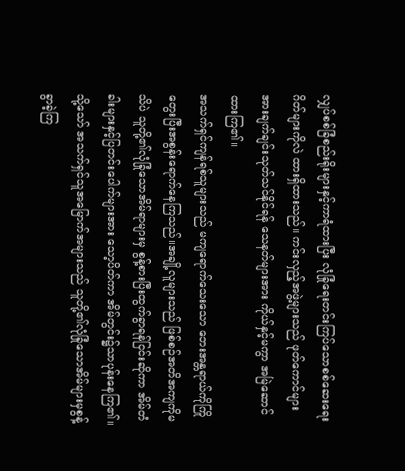လျှပ်စစ်ခြံစည်းရိုးများနှင့်ကာရံထားပြီး လုံခြုံရေးတင်းကြပ်သောစစ်ဆေးရေးဂိတ်များကိုလဲ ထားရှိထားသည်။ ကင်းလှည့်အဖွဲ့များသည် ဖုတ်ကောင်များအားချက်ချင်းသုတ်သင်နိုင်ရန် သေနတ်များအား ကိုယ်နှင့်မကွာ အမြဲဆောင်ထားကြ၏။
အသက်ရှင်ကျန်ရစ်သူများသည် မကျရောက်သေးသော ဘေးအန္တရာယ်ကိုကြိုတွေးပြီးအစွန်းရောက်နေကြသည်။အချို့လူများသည် ဖြစ်စဉ်အတိအကျကိုမသိပဲ သူတို့၏လုံခြုံသောအိမ်ရာများမှ စွန့်စားပြီးထွက်ခွာရန်ငြင်းဆိုကာ အိမ်တံခါးများနှင့်ပြတင်းပေါက်များအား သော့ပိတ်ကာ အိမ်တွင်း၌သာပုန်းနေကြ၏။
သို့သော် အသက်ရှင်သူအမြောက်အများသည် သူတို့၏လုံခြုံသောအိမ်များမှစွန့်ခွာခဲ့ကြ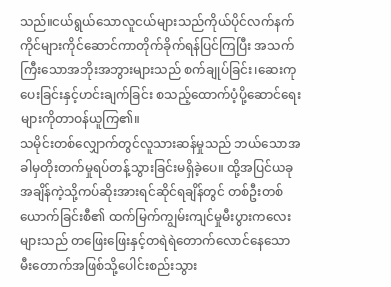သည်။ငယ်ရွယ်သောလူငယ်များသည်ကိုယ်ပိုင်လက်နက်ကိုင်များကိုင်ဆောင်ကာတိုက်ခိုက်ရန်ပြင်ကြပြီး အသက်ကြီးသောအဘိုးအဘွားများသည် စက်ချုပ်ခြင်း၊ဆေးကုပေးခြင်းနှင့်ဟင်းချက်ခြင်း စသည့်ထောက်ပံ့ပို့ဆောင်ရေးများကိုတာဝန်ယူကြ၏။
သမိုင်းတစ်လျှောက်တွင်လူသားဆန်မှုသည် ဘယ်သောအခါမှတိုးတက်မှုရပ်တန့်သွားခြင်းမရှိခဲ့ပေ။ ထို့အပြင်ယခုအချိန်ကဲ့သို့ကပ်ဆိုးအားရင်ဆိုင်ရချိန်တွင် တစ်ဦးတစ်ယောက်ခြင်းစီ၏ ထက်မြက်ကျွမ်းကျင်မှုမီးပွားကလေးများသည် တဖြေးဖြေးနှင့်တရဲရဲတောက်လောင်နေသော မီးတောက်အဖြစ်သို့ပေါင်းစည်းသွား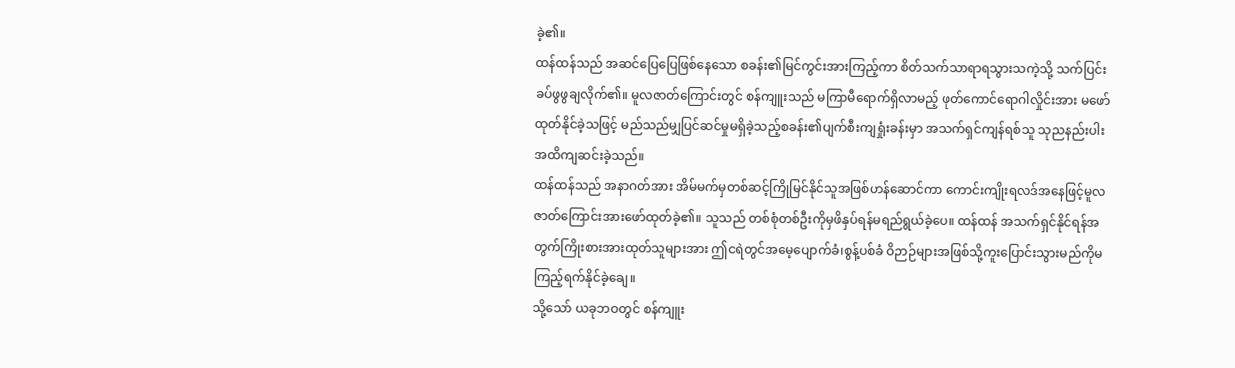ခဲ့၏။
ထန်ထန်သည် အဆင်ပြေပြေဖြစ်နေသော စခန်း၏မြင်ကွင်းအားကြည့်ကာ စိတ်သက်သာရာရသွားသကဲ့သို့ သက်ပြင်းခပ်ဖွဖွချလိုက်၏။ မူလဇာတ်ကြောင်းတွင် စန်ကျူးသည် မကြာမီရောက်ရှိလာမည့် ဖုတ်ကောင်ရောဂါလှိုင်းအား မဖော်ထုတ်နိုင်ခဲ့သဖြင့် မည်သည်မျှပြင်ဆင်မှုမရှိခဲ့သည့်စခန်း၏ပျက်စီးကျရှုံးခန်းမှာ အသက်ရှင်ကျန်ရစ်သူ သုညနည်းပါးအထိကျဆင်းခဲ့သည်။
ထန်ထန်သည် အနာဂတ်အား အိမ်မက်မှတစ်ဆင့်ကြိုမြင်နိုင်သူအဖြစ်ဟန်ဆောင်ကာ ကောင်းကျိုးရလဒ်အနေဖြင့်မူလဇာတ်ကြောင်းအားဖော်ထုတ်ခဲ့၏။ သူသည် တစ်စုံတစ်ဦးကိုမှဖိနှပ်ရန်မရည်ရွယ်ခဲ့ပေ။ ထန်ထန် အသက်ရှင်နိုင်ရန်အတွက်ကြိုးစားအားထုတ်သူများအား ဤငရဲတွင်အမေ့ပျောက်ခံ၊စွန့်ပစ်ခံ ဝိဉာဉ်များအဖြစ်သို့ကူးပြောင်းသွားမည်ကိုမကြည့်ရက်နိုင်ခဲ့ချေ။
သို့သော် ယခုဘဝတွင် စန်ကျူး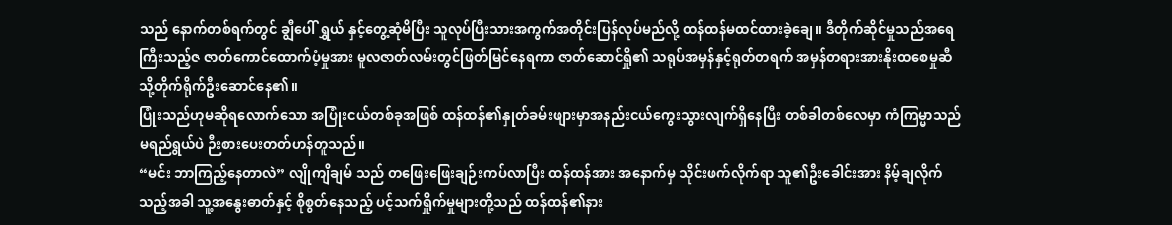သည် နောက်တစ်ရက်တွင် ချွီပေါ် ရွှယ် နှင့်တွေ့ဆုံမိပြီး သူလုပ်ပြီးသားအကွက်အတိုင်းပြန်လုပ်မည်လို့ ထန်ထန်မထင်ထားခဲ့ချေ။ ဒီတိုက်ဆိုင်မှုသည်အရေကြီးသည့်ဇ ဇာတ်ကောင်ထောက်ပံ့မှုအား မူလဇာတ်လမ်းတွင်ဖြတ်မြင်နေရကာ ဇာတ်ဆောင်ရှို၏ သရုပ်အမှန်နှင့်ရုတ်တရက် အမှန်တရားအားနိုးထစေမှုဆီသို့တိုက်ရိုက်ဦးဆောင်နေ၏။
ပြုံးသည်ဟုမဆိုရလောက်သော အပြုံးငယ်တစ်ခုအဖြစ် ထန်ထန်၏နှုတ်ခမ်းဖျားမှာအနည်းငယ်ကွေးသွားလျက်ရှိနေပြီး တစ်ခါတစ်လေမှာ ကံကြမ္မာသည်မရည်ရွယ်ပဲ ဉီးစားပေးတတ်ဟန်တူသည်။
“မင်း ဘာကြည့်နေတာလဲ” လျိုကျိချမ် သည် တဖြေးဖြေးချဉ်းကပ်လာပြီး ထန်ထန်အား အနောက်မှ သိုင်းဖက်လိုက်ရာ သူ၏ဦးခေါင်းအား နိမ့်ချလိုက်သည့်အခါ သူ့အနွေးဓာတ်နှင့် စိုစွတ်နေသည့် ပင့်သက်ရှိုက်မှုများတို့သည် ထန်ထန်၏နား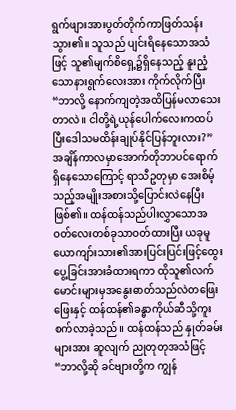ရွက်ဖျားအားပွတ်တိုက်ကာဖြတ်သန်းသွား၏။ သူသည် ပျင်းရိနေသောအသံဖြင့် သူ၏မျက်စိရှေ့၌ရှိနေသည့် နူးညံ့သောနားရွက်လေးအား ကိုက်လိုက်ပြီး “ဘာလို့ နောက်ကျတဲ့အထိပြန်မလာသေးတာလဲ။ ငါတို့ရဲ့ယုန်ပေါက်လေးကထပ်ပြီးဒေါသမထိန်းချုပ်နိုင်ပြန်ဘူးလား?”
အချိန်ကာလမှာအောက်တိုဘာပင်ရောက်ရှိနေသောကြောင့် ရာသီဥတုမှာ အေးစိမ့်သည့်အမျိုးအစားသို့ပြောင်းလဲနေပြီးဖြစ်၏။ ထန်ထန်သည်ပါးလွှာသောအဝတ်လေးတစ်ခုသာဝတ်ထားပြီး ယခုမူ ယောကျာ်းသား၏အားပြင်းပြင်းဖြင့်ထွေးပွေ့ခြင်းအားခံထားရကာ ထိုသူ၏လက်မောင်းများမှအနွေးဓာတ်သည်လဲတဖြေးဖြေးနှင့် ထန်ထန်၏ခန္ဓာကိုယ်ဆီသို့ကူးစက်လာခဲ့သည်။ ထန်ထန်သည် နှုတ်ခမ်းများအား ဆူလျက် ညုတုတုအသံဖြင့် “ဘာလို့ဆို ခင်ဗျားတို့က ကျွန်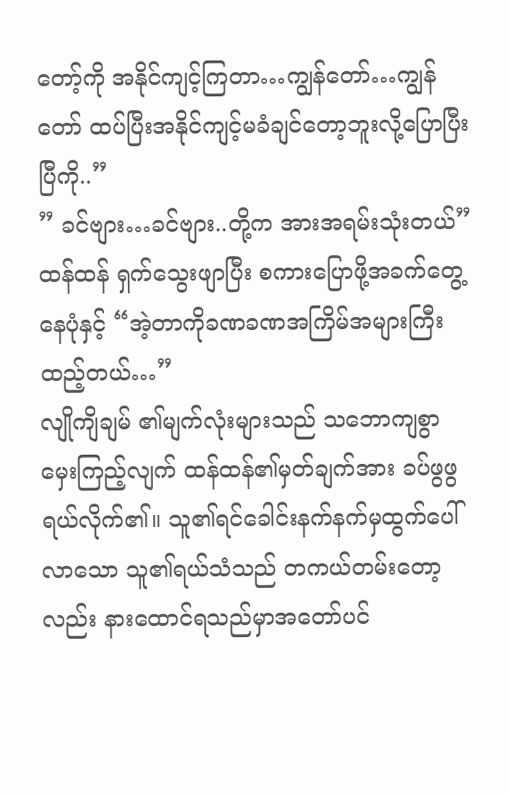တော့်ကို အနိုင်ကျင့်ကြတာ…ကျွန်တော်…ကျွန်တော် ထပ်ပြီးအနိုင်ကျင့်မခံချင်တော့ဘူးလို့ပြောပြီးပြီကို..”
” ခင်ဗျား…ခင်ဗျား..တို့က အားအရမ်းသုံးတယ်” ထန်ထန် ရှက်သွေးဖျာပြီး စကားပြောဖို့အခက်တွေ့နေပုံနှင့် “အဲ့တာကိုခဏခဏအကြိမ်အများကြီးထည့်တယ်…”
လျိုကျိချမ် ၏မျက်လုံးများသည် သဘောကျစွာ မှေးကြည့်လျက် ထန်ထန်၏မှတ်ချက်အား ခပ်ဖွဖွရယ်လိုက်၏။ သူ၏ရင်ခေါင်းနက်နက်မှထွက်ပေါ်လာသော သူ၏ရယ်သံသည် တကယ်တမ်းတော့လည်း နားထောင်ရသည်မှာအတော်ပင်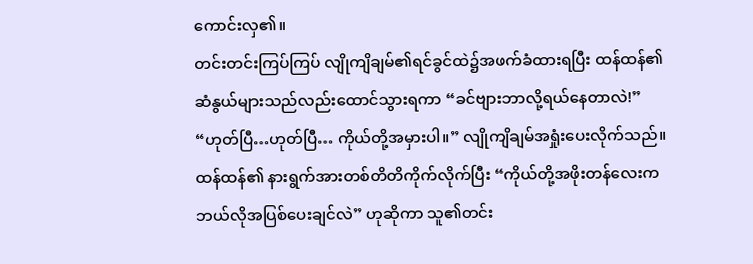ကောင်းလှ၏။
တင်းတင်းကြပ်ကြပ် လျိုကျိချမ်၏ရင်ခွင်ထဲ၌အဖက်ခံထားရပြီး ထန်ထန်၏ဆံနွယ်များသည်လည်းထောင်သွားရကာ “ခင်ဗျားဘာလို့ရယ်နေတာလဲ!”
“ဟုတ်ပြီ…ဟုတ်ပြီ… ကိုယ်တို့အမှားပါ။” လျိုကျိချမ်အရှုံးပေးလိုက်သည်။ ထန်ထန်၏ နားရွက်အားတစ်တိတိကိုက်လိုက်ပြီး “ကိုယ်တို့အဖိုးတန်လေးက ဘယ်လိုအပြစ်ပေးချင်လဲ” ဟုဆိုကာ သူ၏တင်း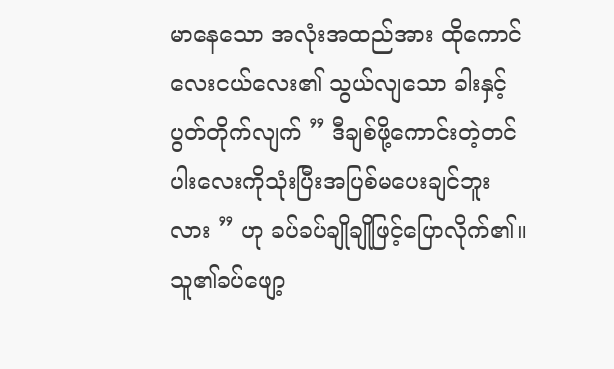မာနေသော အလုံးအထည်အား ထိုကောင်လေးငယ်လေး၏ သွယ်လျသော ခါးနှင့်ပွတ်တိုက်လျက် ” ဒီချစ်ဖို့ကောင်းတဲ့တင်ပါးလေးကိုသုံးပြီးအပြစ်မပေးချင်ဘူးလား ” ဟု ခပ်ခပ်ချိုချိုဖြင့်ပြောလိုက်၏။
သူ၏ခပ်ဖျော့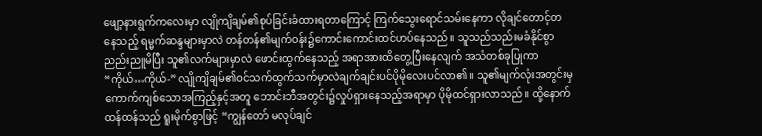ဖျော့နားရွက်ကလေးမှာ လျိုကျိချမ်၏စုပ်ခြင်းခံထားရတာကြောင့် ကြက်သွေးရောင်သမ်းနေကာ လိုချင်တောင့်တနေသည့် ရမ္မက်ဆန္ဒများမှာလဲ တန်တန်၏မျက်ဝန်း၌ကောင်းကောင်းထင်ဟပ်နေသည်။ သူသည်သည်းမခံနိုင်စွာ ညည်းညူမိပြီး သူ၏လက်များမှာလဲ ဖောင်းထွက်နေသည့် အရာအားထိတွေ့ပြီးနေလျက် အသံတစ်ခုပြုကာ “ကိုယ်…ကိုယ်-” လျိုကျိချမ်၏ဝင်သက်ထွက်သက်မှာလဲချက်ချင်းပင်ပိုမိုလေးပင်လာ၏။ သူ၏မျက်လုံးအတွင်းမှကောက်ကျစ်သောအကြည့်နှင့်အတူ ဘောင်းဘီအတွင်း၌လှုပ်ရှားနေသည့်အရာမှာ ပိုမိုထင်ရှားလာသည်။ ထို့နောက် ထန်ထန်သည် ရူးမိုက်စွာဖြင့် “ကျွန်တော် မလုပ်ချင်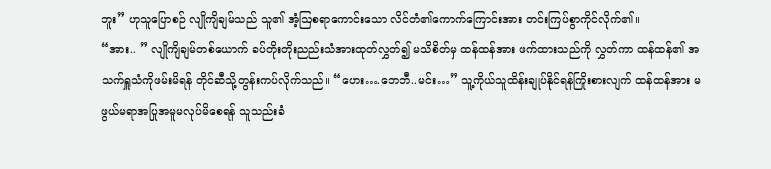ဘူး” ဟုသူပြောစဉ် လျိုကျိချမ်သည် သူ၏ အံ့ဩစရာကောင်းသော လိင်တံ၏ကောက်ကြောင်းအား တင်းကြပ်စွာကိုင်လိုက်၏။
“အား.. ” လျိုကျိချမ်တစ်ယောက် ခပ်တိုးတိုးညည်းသံအားထုတ်လွှတ်၍ မသိစိတ်မှ ထန်ထန်အား ဖက်ထားသည်ကို လွှတ်ကာ ထန်ထန်၏ အသက်ရှူသံကိုဖမ်းမိရန် တိုင်ဆီသို့တွန်းကပ်လိုက်သည်။ “ဟေး….ဘေဘီ..မင်း…” သူ့ကိုယ်သူထိန်းချုပ်နိုင်ရန်ကြိုးစားလျက် ထန်ထန်အား မဖွယ်မရာအပြုအမူမလုပ်မိစေရန် သူသည်းခံ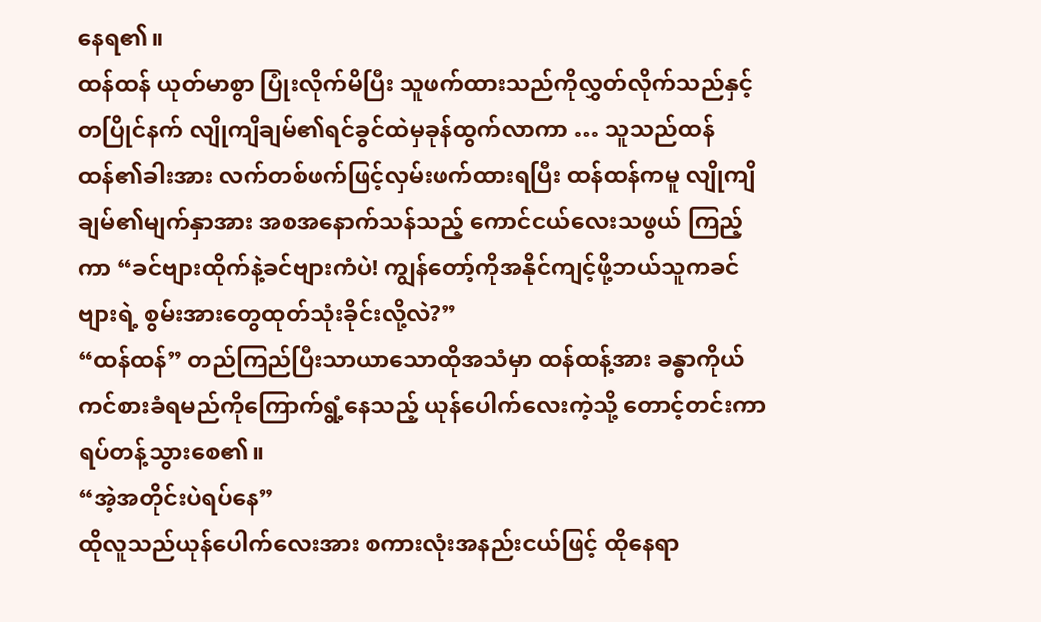နေရ၏။
ထန်ထန် ယုတ်မာစွာ ပြုံးလိုက်မိပြီး သူဖက်ထားသည်ကိုလွှတ်လိုက်သည်နှင့်တပြိုင်နက် လျိုကျိချမ်၏ရင်ခွင်ထဲမှခုန်ထွက်လာကာ … သူသည်ထန်ထန်၏ခါးအား လက်တစ်ဖက်ဖြင့်လှမ်းဖက်ထားရပြီး ထန်ထန်ကမူ လျိုကျိချမ်၏မျက်နှာအား အစအနောက်သန်သည့် ကောင်ငယ်လေးသဖွယ် ကြည့်ကာ “ခင်ဗျားထိုက်နဲ့ခင်ဗျားကံပဲ! ကျွန်တော့်ကိုအနိုင်ကျင့်ဖို့ဘယ်သူကခင်ဗျားရဲ့ စွမ်းအားတွေထုတ်သုံးခိုင်းလို့လဲ?”
“ထန်ထန်” တည်ကြည်ပြီးသာယာသောထိုအသံမှာ ထန်ထန့်အား ခန္ဓာကိုယ်ကင်စားခံရမည်ကိုကြောက်ရွံ့နေသည့် ယုန်ပေါက်လေးကဲ့သို့ တောင့်တင်းကာရပ်တန့်သွားစေ၏။
“အဲ့အတိုင်းပဲရပ်နေ”
ထိုလူသည်ယုန်ပေါက်လေးအား စကားလုံးအနည်းငယ်ဖြင့် ထိုနေရာ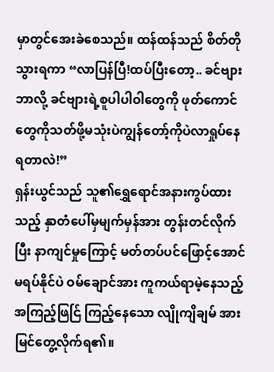မှာတွင်အေးခဲစေသည်။ ထန်ထန်သည် စိတ်တိုသွားရကာ “လာပြန်ပြီ!ထပ်ပြီးတော့.. ခင်ဗျားဘာလို့ ခင်ဗျားရဲ့စူပါပါဝါတွေကို ဖုတ်ကောင်တွေကိုသတ်ဖို့မသုံးပဲကျွန်တော့်ကိုပဲလာရှုပ်နေရတာလဲ!”
ရှန်းယွင်သည် သူ၏ရွှေရောင်အနားကွပ်ထားသည့် နှာတံပေါ်မှမျက်မှန်အား တွန်းတင်လိုက်ပြီး နာကျင်မှုကြောင့် မတ်တပ်ပင်ဖြောင့်အောင် မရပ်နိုင်ပဲ ဝမ်ချောင်အား ကူကယ်ရာမဲ့နေသည့်အကြည့်ဖြင်ြ ကြည့်နေသော လျိုကျိချမ် အားမြင်တွေ့လိုက်ရ၏။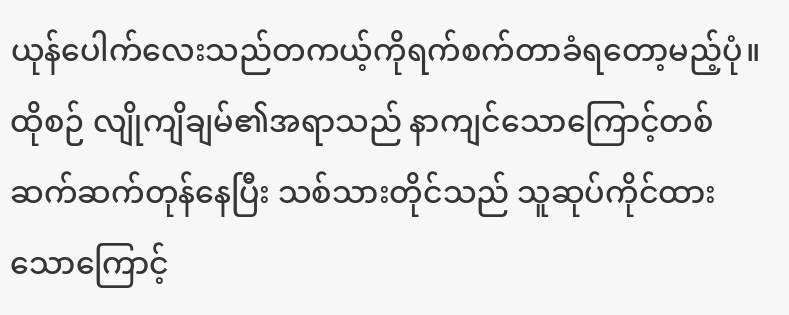ယုန်ပေါက်လေးသည်တကယ့်ကိုရက်စက်တာခံရတော့မည့်ပုံ။
ထိုစဉ် လျိုကျိချမ်၏အရာသည် နာကျင်သောကြောင့်တစ်ဆက်ဆက်တုန်နေပြီး သစ်သားတိုင်သည် သူဆုပ်ကိုင်ထားသောကြောင့်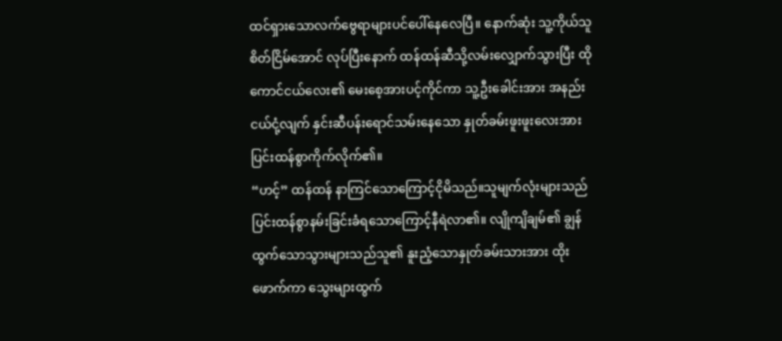ထင်ရှားသောလက်ဗွေရာများပင်ပေါ်နေလေပြီ။ နောက်ဆုံး သူ့ကိုယ်သူစိတ်ငြိမ်အောင် လုပ်ပြီးနောက် ထန်ထန်ဆီသို့လမ်းလျှောက်သွားပြီး ထိုကောင်ငယ်လေး၏ မေးစေ့အားပင့်ကိုင်ကာ သူ့ဦးခေါင်းအား အနည်းငယ်ငုံ့လျက် နှင်းဆီပန်းရောင်သမ်းနေသော နှုတ်ခမ်းဖူးဖူးလေးအား ပြင်းထန်စွာကိုက်လိုက်၏။
“ဟင့်” ထန်ထန် နာကြင်သောကြောင့်ငိုမိသည်။သူမျက်လုံးများသည် ပြင်းထန်စွာနမ်းခြင်းခံရသောကြောင့်နီရဲလာ၏။ လျိုကျိချမ်၏ ချွန်ထွက်သောသွားများသည်သူ၏ နူးညံ့သောနှုတ်ခမ်းသားအား ထိုးဖောက်ကာ သွေးများထွက်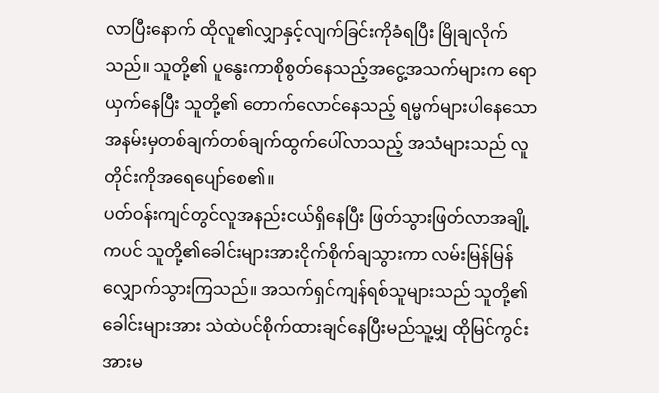လာပြီးနောက် ထိုလူ၏လျှာနှင့်လျက်ခြင်းကိုခံရပြီး မြိုချလိုက်သည်။ သူတို့၏ ပူနွေးကာစိုစွတ်နေသည့်အငွေ့အသက်များက ရောယှက်နေပြီး သူတို့၏ တောက်လောင်နေသည့် ရမ္မက်များပါနေသော အနမ်းမှတစ်ချက်တစ်ချက်ထွက်ပေါ်လာသည့် အသံများသည် လူတိုင်းကိုအရေပျော်စေ၏။
ပတ်ဝန်းကျင်တွင်လူအနည်းငယ်ရှိနေပြီး ဖြတ်သွားဖြတ်လာအချို့ကပင် သူတို့၏ခေါင်းများအားငိုက်စိုက်ချသွားကာ လမ်းမြန်မြန်လျှောက်သွားကြသည်။ အသက်ရှင်ကျန်ရစ်သူများသည် သူတို့၏ခေါင်းများအား သဲထဲပင်စိုက်ထားချင်နေပြီးမည်သူ့မျှ ထိုမြင်ကွင်းအားမ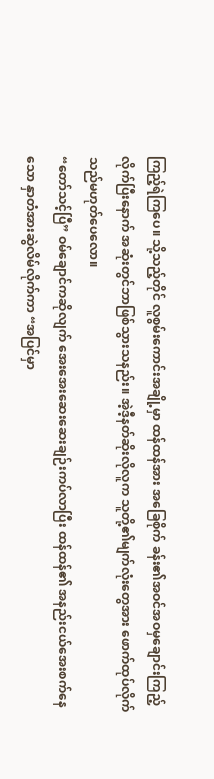ကြည့်ရဲကြပေ။ သို့သည့်တိုင် လူစွမ်းကောင်းအချို့မှာ ထန်ထန်အား အခြေစိုက် ခန်း၏အဝင်အဝမှချောင်းကြည့်လိုက်ပြီးနောက် အဆုံးတွင်ဘာဖြစ်သွားသနည်း။ အဲ့ဒီ့နတ်ဆိုးလိုလူက သူတို့၏မျက်လုံးတွေအား ဖောက်ထုပ်လိုက်သည်မဟုတ်ပေလော။
“တော်သင့်ပြီ” ဝမ်ချောင်ကဆိုလျက် အေးအေးဆေးဆေးချဉ်းကပ်လာပြီး ထန်ထန်၏ အနည်းငယ်အေးစက်နေသော နှာတံအားဆွဲလိမ်လိုက်ကာ “အပြင်မှာ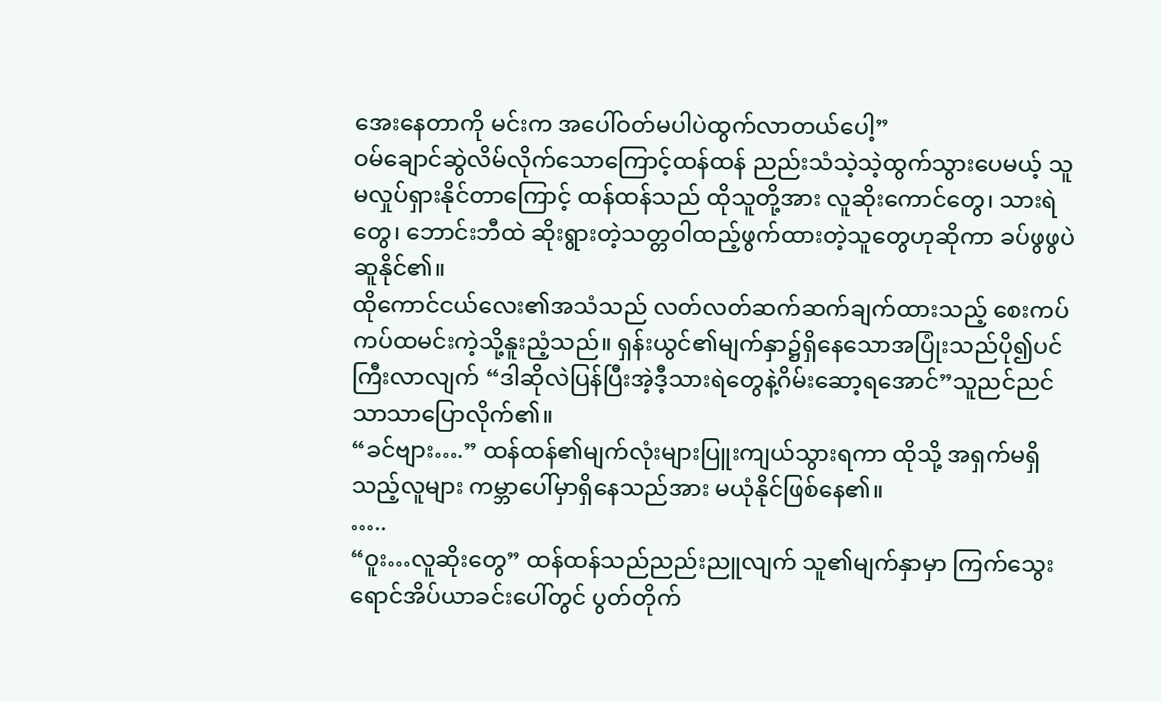အေးနေတာကို မင်းက အပေါ်ဝတ်မပါပဲထွက်လာတယ်ပေါ့”
ဝမ်ချောင်ဆွဲလိမ်လိုက်သောကြောင့်ထန်ထန် ညည်းသံသဲ့သဲ့ထွက်သွားပေမယ့် သူ မလှုပ်ရှားနိုင်တာကြောင့် ထန်ထန်သည် ထိုသူတို့အား လူဆိုးကောင်တွေ၊ သားရဲတွေ၊ ဘောင်းဘီထဲ ဆိုးရွားတဲ့သတ္တဝါထည့်ဖွက်ထားတဲ့သူတွေဟုဆိုကာ ခပ်ဖွဖွပဲဆူနိုင်၏။
ထိုကောင်ငယ်လေး၏အသံသည် လတ်လတ်ဆက်ဆက်ချက်ထားသည့် စေးကပ်ကပ်ထမင်းကဲ့သို့နူးညံ့သည်။ ရှန်းယွင်၏မျက်နှာ၌ရှိနေသောအပြုံးသည်ပို၍ပင်ကြီးလာလျက် “ဒါဆိုလဲပြန်ပြီးအဲ့ဒီ့သားရဲတွေနဲ့ဂိမ်းဆော့ရအောင်”သူညင်ညင်သာသာပြောလိုက်၏။
“ခင်ဗျား….” ထန်ထန်၏မျက်လုံးများပြူးကျယ်သွားရကာ ထိုသို့ အရှက်မရှိသည့်လူများ ကမ္ဘာပေါ်မှာရှိနေသည်အား မယုံနိုင်ဖြစ်နေ၏။
…..
“ဝူး…လူဆိုးတွေ” ထန်ထန်သည်ညည်းညူလျက် သူ၏မျက်နှာမှာ ကြက်သွေးရောင်အိပ်ယာခင်းပေါ်တွင် ပွတ်တိုက်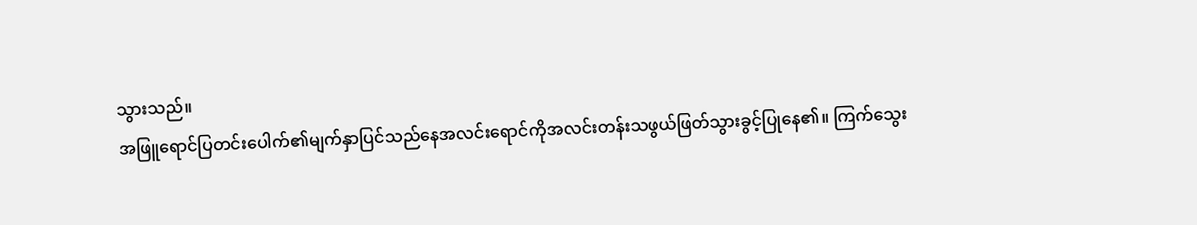သွားသည်။
အဖြူရောင်ပြတင်းပေါက်၏မျက်နှာပြင်သည်နေအလင်းရောင်ကိုအလင်းတန်းသဖွယ်ဖြတ်သွားခွင့်ပြုနေ၏။ ကြက်သွေး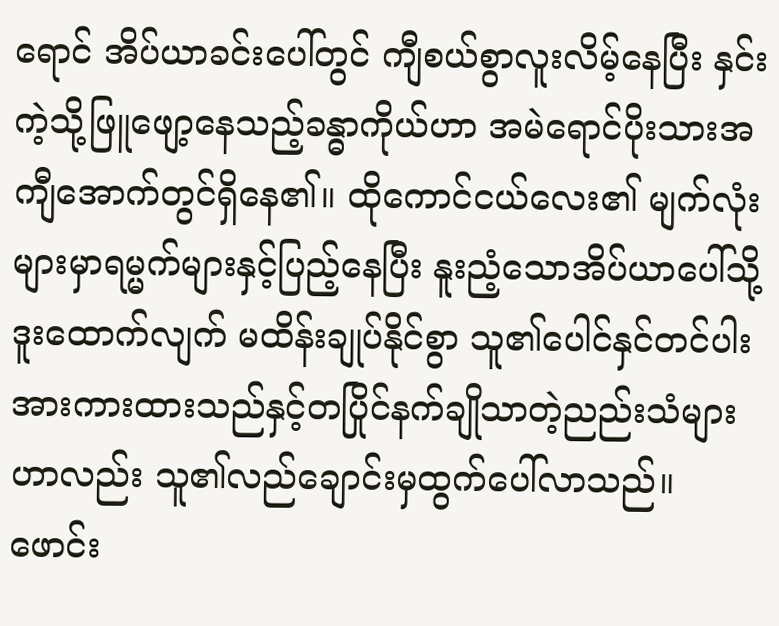ရောင် အိပ်ယာခင်းပေါ်တွင် ကျီစယ်စွာလူးလိမ့်နေပြီး နှင်းကဲ့သို့ဖြူဖျော့နေသည့်ခန္ဓာကိုယ်ဟာ အမဲရောင်ပိုးသားအကျီအောက်တွင်ရှိနေ၏။ ထိုကောင်ငယ်လေး၏ မျက်လုံးများမှာရမ္မက်များနှင့်ပြည့်နေပြီး နူးညံ့သောအိပ်ယာပေါ်သို့ဒူးထောက်လျက် မထိန်းချုပ်နိုင်စွာ သူ၏ပေါင်နှင်တင်ပါးအားကားထားသည်နှင့်တပြိုင်နက်ချိုသာတဲ့ညည်းသံများဟာလည်း သူ၏လည်ချောင်းမှထွက်ပေါ်လာသည်။
ဖောင်း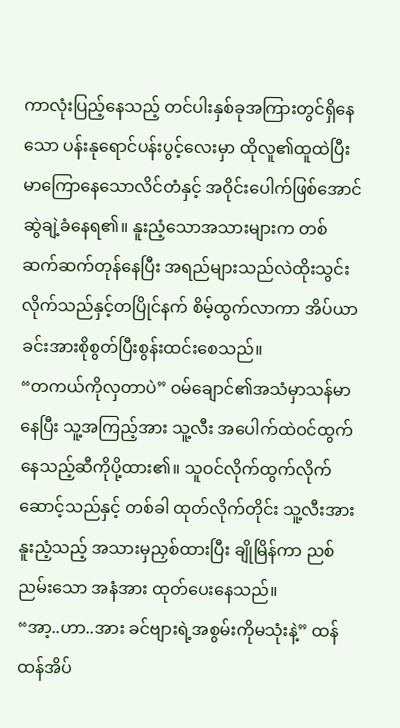ကာလုံးပြည့်နေသည့် တင်ပါးနှစ်ခုအကြားတွင်ရှိနေသော ပန်းနုရောင်ပန်းပွင့်လေးမှာ ထိုလူ၏ထူထဲပြီးမာကြောနေသောလိင်တံနှင့် အဝိုင်းပေါက်ဖြစ်အောင်ဆွဲချဲ့ခံနေရ၏။ နူးညံ့သောအသားများက တစ်ဆက်ဆက်တုန်နေပြီး အရည်များသည်လဲထိုးသွင်းလိုက်သည်နှင့်တပြိုင်နက် စိမ့်ထွက်လာကာ အိပ်ယာခင်းအားစိုစွတ်ပြီးစွန်းထင်းစေသည်။
“တကယ်ကိုလှတာပဲ” ဝမ်ချောင်၏အသံမှာသန်မာနေပြီး သူ့အကြည့်အား သူ့လီး အပေါက်ထဲဝင်ထွက်နေသည့်ဆီကိုပို့ထား၏။ သူဝင်လိုက်ထွက်လိုက်ဆောင့်သည်နှင့် တစ်ခါ ထုတ်လိုက်တိုင်း သူ့လီးအား နူးညံ့သည့် အသားမှညှစ်ထားပြီး ချိုမြိန်ကာ ညစ်ညမ်းသော အနံအား ထုတ်ပေးနေသည်။
“အာ့..ဟာ..အား ခင်ဗျားရဲ့အစွမ်းကိုမသုံးနဲ့” ထန်ထန်အိပ်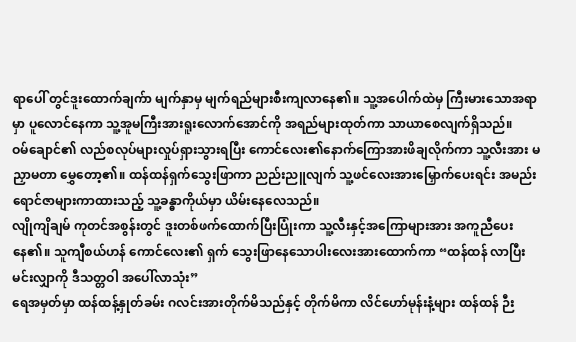ရာပေါ် တွင်ဒူးထောက်ချက်ာ မျက်နှာမှ မျက်ရည်များစီးကျလာနေ၏။ သူ့အပေါက်ထဲမှ ကြီးမားသောအရာမှာ ပူလောင်နေကာ သူ့အူမကြီးအားရူးလောက်အောင်ကို အရည်များထုတ်ကာ သာယာစေလျက်ရှိသည်။
ဝမ်ချောင်၏ လည်စလုပ်များလှုပ်ရှားသွားရပြီး ကောင်လေး၏နောက်ကြောအားဖိချလိုက်ကာ သူ့လီးအား မညှာမတာ မွှေတော့၏။ ထန်ထန်ရှက်သွေးဖြာကာ ညည်းညူလျက် သူ့ဖင်လေးအားမြှောက်ပေးရင်း အမည်းရောင်ဇာများကာထားသည့် သူ့ခန္ဓာကိုယ်မှာ ယိမ်းနေလေသည်။
လျိုကျိချမ် ကုတင်အစွန်းတွင် ဒူးတစ်ဖက်ထောက်ပြီးပြုံးကာ သူ့လီးနှင့်အကြောများအား အကူညီပေးနေ၏။ သူကျီစယ်ဟန် ကောင်လေး၏ ရှက် သွေးဖြာနေသောပါးလေးအားထောက်ကာ “ထန်ထန် လာပြီးမင်းလျှာကို ဒီသတ္တဝါ အပေါ်လာသုံး”
ရေအမှတ်မှာ ထန်ထန့်နှုတ်ခမ်း ဂလင်းအားတိုက်မိသည်နှင့် တိုက်မိကာ လိင်ဟော်မုန်းနံ့များ ထန်ထန် ဉီး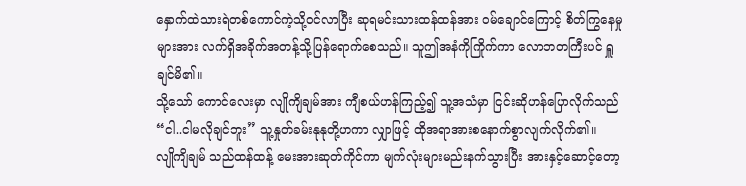နှောက်ထဲသားရဲတစ်ကောင်ကဲ့သို့ဝင်လာပြီး ဆုရမင်းသားထန်ထန်အား ဝမ်ချောင်ကြောင့် စိတ်ကြွနေမှုများအား လက်ရှိအခိုက်အတန့်သို့ပြန်ရောက်စေသည်။ သူဤအနံကိုကြိုက်ကာ လောဘတကြီးပင် ရှူချင်မိ၏။
သို့သော် ကောင်လေးမှာ လျိုကျိချမ်အား ကျီစယ်ဟန်ကြည့်၍ သူ့အသံမှာ ငြင်းဆိုဟန်ပြောလိုက်သည် “ငါ..ငါမလိုချင်ဘူး” သူ့နှုတ်ခမ်းနုနုတို့ဟကာ လျှာဖြင့် ထိုအရာအားစနောက်စွာလျက်လိုက်၏။
လျိုကျိချမ် သည်ထန်ထန့် မေးအားဆုတ်ကိုင်ကာ မျက်လုံးများမည်းနက်သွားပြီး အားနှင့်ဆောင့်တော့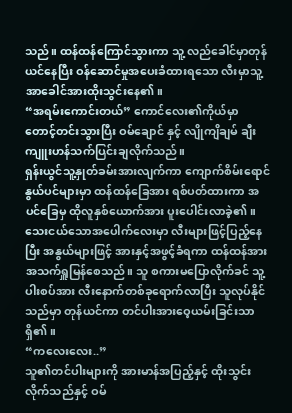သည်။ ထန်ထန်ကြောင်သွားကာ သူ့ လည်ခေါင်မှာတုန်ယင်နေပြီး ဝန်ဆောင်မှုအပေးခံထားရသော လီးမှာသူ့အာခေါင်အားထိုးသွင်းနေ၏။
“အရမ်းကောင်းတယ်” ကောင်လေး၏ကိုယ်မှာ တောင့်တင်းသွားပြီး ဝမ်ချောင် နှင့် လျိုကျိချမ် ချီးကျူးဟန်သက်ပြင်းချလိုက်သည်။
ရှန်းယွင်သူ့နှုတ်ခမ်းအားလျက်ကာ ကျောက်စိမ်းရောင် နွယ်ပင်များမှာ ထန်ထန်ခြေအား ရစ်ပတ်ထားကာ အပင်ခြေမှ ထိုလူနှစ်ယောက်အား ပူးပေါင်းလာခဲ့၏။ သေးငယ်သောအပေါက်လေးမှာ လီးများဖြင့်ပြည့်နေပြီး အနွယ်များဖြင့် အားနှင့်အဖွင့်ခံရကာ ထန်ထန်အား အသက်ရှူမြန်စေသည်။ သူ စကားမပြောလိုက်ခင် သူ့ပါးစပ်အား လီးနောက်တစ်ခုရောက်လာပြီး သူလုပ်နိုင်သည်မှာ တုန်ယင်ကာ တင်ပါးအားဝေ့ယမ်းခြင်းသာရှိ၏။
“ကလေးလေး..”
သူ၏တင်ပါးများကို အားမာန်အပြည့်နှင့် ထိုးသွင်းလိုက်သည်နှင့် ဝမ်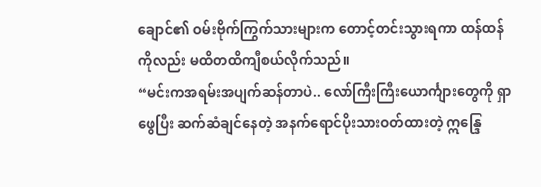ချောင်၏ ဝမ်းဗိုက်ကြွက်သားများက တောင့်တင်းသွားရကာ ထန်ထန်ကိုလည်း မထိတထိကျီစယ်လိုက်သည်။
“မင်းကအရမ်းအပျက်ဆန်တာပဲ.. လော်ကြီးကြီးယောင်္ကျားတွေကို ရှာဖွေပြီး ဆက်ဆံချင်နေတဲ့ အနက်ရောင်ပိုးသားဝတ်ထားတဲ့ ဣန္ဒြေ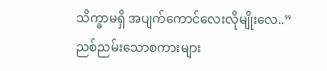သိက္ခာမရှိ အပျက်ကောင်လေးလိုမျိုးလေ..”
ညစ်ညမ်းသောစကားများ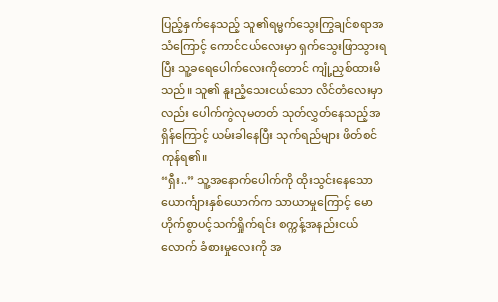ပြည့်နှက်နေသည့် သူ၏ရမ္မက်သွေးကြွချင်စရာအသံကြောင့် ကောင်ငယ်လေးမှာ ရှက်သွေးဖြာသွားရပြီး သူ့ခရေပေါက်လေးကိုတောင် ကျုံ့ညှစ်ထားမိသည်။ သူ၏ နူးညံ့သေးငယ်သော လိင်တံလေးမှာလည်း ပေါက်ကွဲလုမတတ် သုတ်လွှတ်နေသည့်အရှိန်ကြောင့် ယမ်းခါနေပြီး သုက်ရည်များ ဖိတ်စင်ကုန်ရ၏။
“ရှီး..” သူ့အနောက်ပေါက်ကို ထိုးသွင်းနေသော ယောင်္ကျားနှစ်ယောက်က သာယာမှုကြောင့် မောဟိုက်စွာပင့်သက်ရှိုက်ရင်း စက္ကန့်အနည်းငယ်လောက် ခံစားမှုလေးကို အ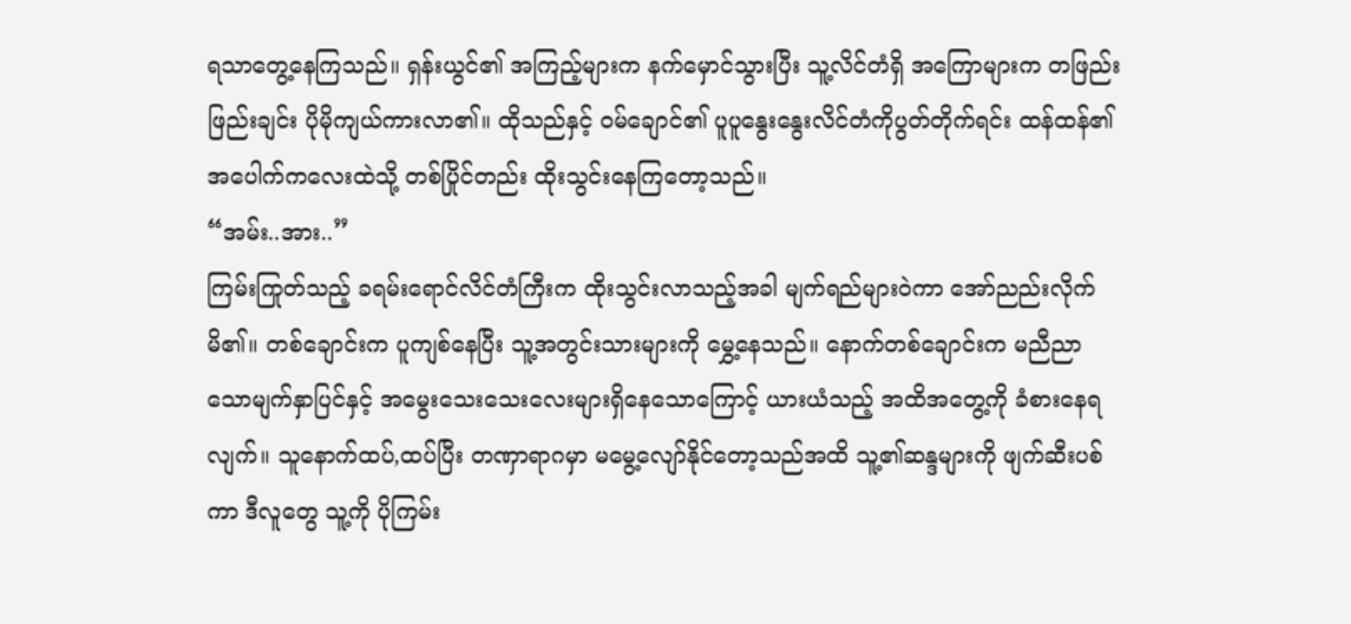ရသာတွေ့နေကြသည်။ ရှန်းယွင်၏ အကြည့်များက နက်မှောင်သွားပြီး သူ့လိင်တံရှိ အကြောများက တဖြည်းဖြည်းချင်း ပိုမိုကျယ်ကားလာ၏။ ထိုသည်နှင့် ဝမ်ချောင်၏ ပူပူနွေးနွေးလိင်တံကိုပွတ်တိုက်ရင်း ထန်ထန်၏ အပေါက်ကလေးထဲသို့ တစ်ပြိုင်တည်း ထိုးသွင်းနေကြတော့သည်။
“အမ်း..အား..”
ကြမ်းကြုတ်သည့် ခရမ်းရောင်လိင်တံကြီးက ထိုးသွင်းလာသည့်အခါ မျက်ရည်များဝဲကာ အော်ညည်းလိုက်မိ၏။ တစ်ချောင်းက ပူကျစ်နေပြီး သူ့အတွင်းသားများကို မွှေ့နေသည်။ နောက်တစ်ချောင်းက မညီညာသောမျက်နှာပြင်နှင့် အမွေးသေးသေးလေးများရှိနေသောကြောင့် ယားယံသည့် အထိအတွေ့ကို ခံစားနေရလျက်။ သူနောက်ထပ်,ထပ်ပြီး တဏှာရာဂမှာ မမွေ့လျော်နိုင်တော့သည်အထိ သူ့၏ဆန္ဒများကို ဖျက်ဆီးပစ်ကာ ဒီလူတွေ သူ့ကို ပိုကြမ်း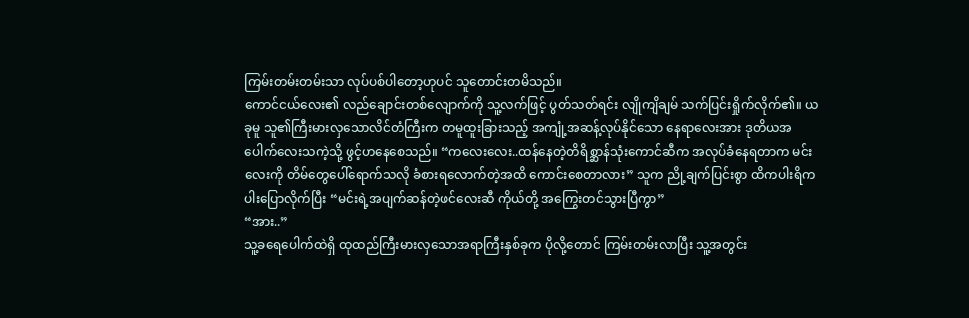ကြမ်းတမ်းတမ်းသာ လုပ်ပစ်ပါတော့ဟုပင် သူတောင်းတမိသည်။
ကောင်ငယ်လေး၏ လည်ချောင်းတစ်လျောက်ကို သူ့လက်ဖြင့် ပွတ်သတ်ရင်း လျိုကျိချမ် သက်ပြင်းရှိုက်လိုက်၏။ ယခုမူ သူ၏ကြီးမားလှသောလိင်တံကြီးက တမူထူးခြားသည့် အကျုံ့အဆန့်လုပ်နိုင်သော နေရာလေးအား ဒုတိယအပေါက်လေးသကဲ့သို့ ဖွင့်ဟနေစေသည်။ “ကလေးလေး..ထန်နေတဲ့တိရိစ္ဆာန်သုံးကောင်ဆီက အလုပ်ခံနေရတာက မင်းလေးကို တိမ်တွေပေါ်ရောက်သလို ခံစားရလောက်တဲ့အထိ ကောင်းစေတာလား” သူက ညို့ချက်ပြင်းစွာ ထိကပါးရိကပါးပြောလိုက်ပြီး “မင်းရဲ့အပျက်ဆန်တဲ့ဖင်လေးဆီ ကိုယ်တို့ အကြွေးတင်သွားပြီကွာ”
“အား..”
သူ့ခရေပေါက်ထဲရှိ ထုထည်ကြီးမားလှသောအရာကြီးနှစ်ခုက ပိုလို့တောင် ကြမ်းတမ်းလာပြီး သူ့အတွင်း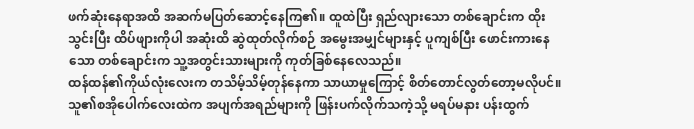ဖက်ဆုံးနေရာအထိ အဆက်မပြတ်ဆောင့်နေကြ၏။ ထူထဲပြီး ရှည်လျားသော တစ်ချောင်းက ထိုးသွင်းပြီး ထိပ်ဖျားကိုပါ အဆုံးထိ ဆွဲထုတ်လိုက်စဉ် အမွေးအမျှင်များနှင့် ပူကျစ်ပြီး ဖောင်းကားနေသော တစ်ချောင်းက သူ့အတွင်းသားများကို ကုတ်ခြစ်နေလေသည်။
ထန်ထန်၏ကိုယ်လုံးလေးက တသိမ့်သိမ့်တုန်နေကာ သာယာမှုကြောင့် စိတ်တောင်လွတ်တော့မလိုပင်။ သူ၏စအိုပေါက်လေးထဲက အပျက်အရည်များကို ဖြန်းပက်လိုက်သကဲ့သို့ မရပ်မနား ပန်းထွက်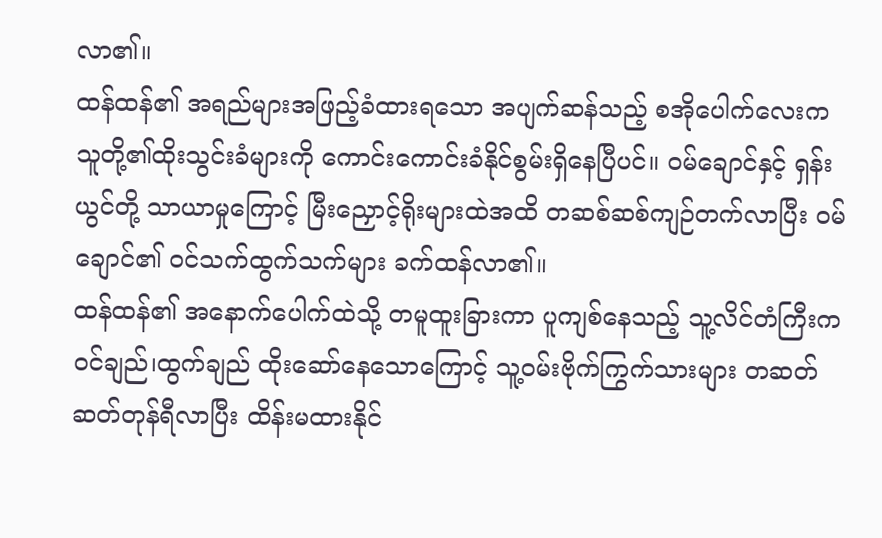လာ၏။
ထန်ထန်၏ အရည်များအဖြည့်ခံထားရသော အပျက်ဆန်သည့် စအိုပေါက်လေးက သူတို့၏ထိုးသွင်းခံများကို ကောင်းကောင်းခံနိုင်စွမ်းရှိနေပြီပင်။ ဝမ်ချောင်နှင့် ရှန်းယွင်တို့ သာယာမှုကြောင့် မြီးညှောင့်ရိုးများထဲအထိ တဆစ်ဆစ်ကျဉ်တက်လာပြီး ဝမ်ချောင်၏ ဝင်သက်ထွက်သက်များ ခက်ထန်လာ၏။
ထန်ထန်၏ အနောက်ပေါက်ထဲသို့ တမူထူးခြားကာ ပူကျစ်နေသည့် သူ့လိင်တံကြီးက ဝင်ချည်၊ထွက်ချည် ထိုးဆော်နေသောကြောင့် သူ့ဝမ်းဗိုက်ကြွက်သားများ တဆတ်ဆတ်တုန်ရီလာပြီး ထိန်းမထားနိုင်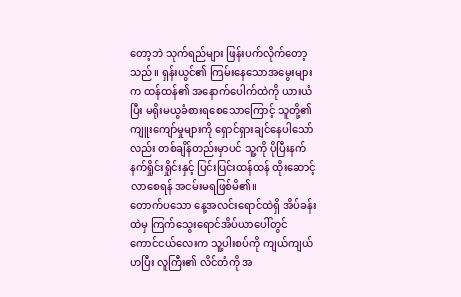တော့ဘဲ သုက်ရည်များ ဖြန်းပက်လိုက်တော့သည်။ ရှန်းယွင်၏ ကြမ်းနေသောအမွေးများက ထန်ထန်၏ အနောက်ပေါက်ထဲကို ယားယံပြီး မရိုးမယွခံစားရစေသောကြောင့် သူတို့၏ ကျူးကျော်မှုများကို ရှောင်ရှားချင်နေပါသော်လည်း တစ်ချိန်တည်းမှာပင် သူ့ကို ပိုပြီးနက်နက်ရှိုင်းရှိုင်းနှင့် ပြင်းပြင်းထန်ထန် ထိုးဆောင့်လာစေရန် အငမ်းမရဖြစ်မိ၏။
တောက်ပသော နေ့အလင်းရောင်ထဲရှိ အိပ်ခန်းထဲမှ ကြက်သွေးရောင်အိပ်ယာပေါ်တွင် ကောင်ငယ်လေးက သူ့ပါးစပ်ကို ကျယ်ကျယ်ဟပြီး လူကြီး၏ လိင်တံကို အ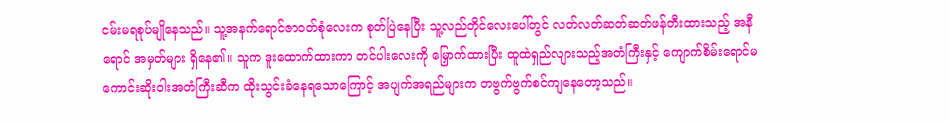ငမ်းမရစုပ်မျိုနေသည်။ သူ့အနက်ရောင်ဇာဝတ်စုံလေးက စုတ်ပြဲနေပြီး သူ့လည်တိုင်လေးပေါ်တွင် လတ်လတ်ဆတ်ဆတ်ဖန်တီးထားသည့် အနီရောင် အမှတ်များ ရှိနေ၏။ သူက ဒူးထောက်ထားကာ တင်ပါးလေးကို မြှောက်ထားပြီး ထူထဲရှည်လျားသည့်အတံကြီးနှင့် ကျောက်စိမ်းရောင်မကောင်းဆိုးဝါးအတံကြီးဆီက ထိုးသွင်းခံနေရသောကြောင့် အပျက်အရည်များက တဗွက်ဗွက်စင်ကျနေတော့သည်။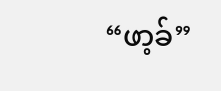“ဖာ့ခ်”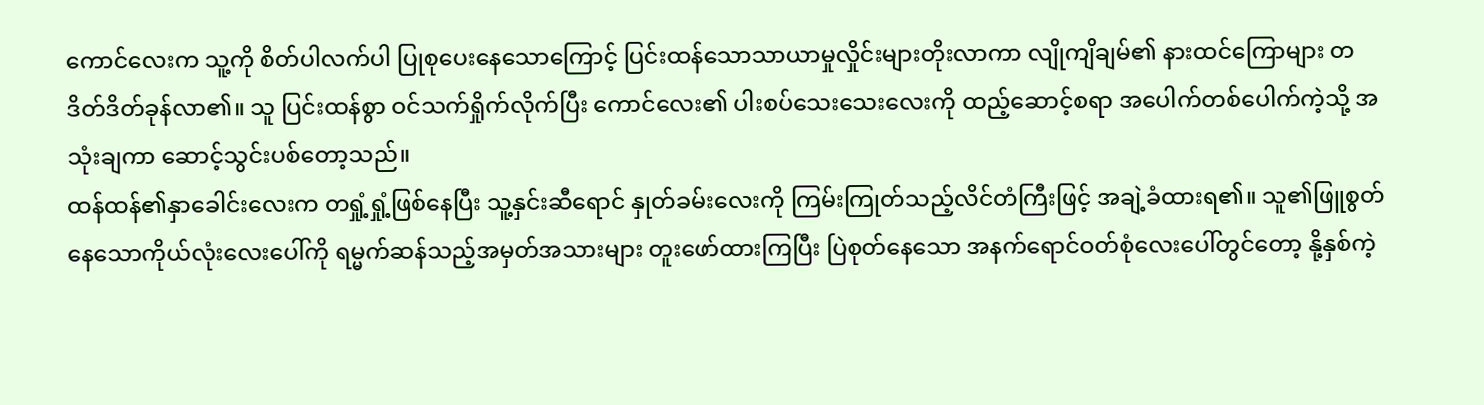ကောင်လေးက သူ့ကို စိတ်ပါလက်ပါ ပြုစုပေးနေသောကြောင့် ပြင်းထန်သောသာယာမှုလှိုင်းများတိုးလာကာ လျိုကျိချမ်၏ နားထင်ကြောများ တဒိတ်ဒိတ်ခုန်လာ၏။ သူ ပြင်းထန်စွာ ဝင်သက်ရှိုက်လိုက်ပြီး ကောင်လေး၏ ပါးစပ်သေးသေးလေးကို ထည့်ဆောင့်စရာ အပေါက်တစ်ပေါက်ကဲ့သို့ အသုံးချကာ ဆောင့်သွင်းပစ်တော့သည်။
ထန်ထန်၏နှာခေါင်းလေးက တရှုံ့ရှုံ့ဖြစ်နေပြီး သူ့နှင်းဆီရောင် နှုတ်ခမ်းလေးကို ကြမ်းကြုတ်သည့်လိင်တံကြီးဖြင့် အချဲ့ခံထားရ၏။ သူ၏ဖြူစွတ်နေသောကိုယ်လုံးလေးပေါ်ကို ရမ္မက်ဆန်သည့်အမှတ်အသားများ တူးဖော်ထားကြပြီး ပြဲစုတ်နေသော အနက်ရောင်ဝတ်စုံလေးပေါ်တွင်တော့ နို့နှစ်ကဲ့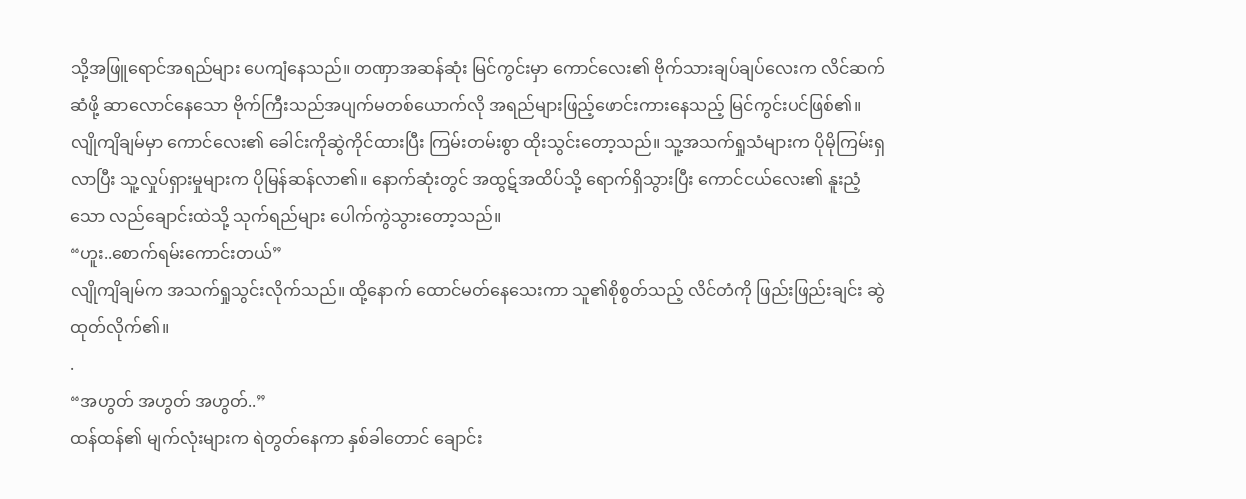သို့အဖြူရောင်အရည်များ ပေကျံနေသည်။ တဏှာအဆန်ဆုံး မြင်ကွင်းမှာ ကောင်လေး၏ ဗိုက်သားချပ်ချပ်လေးက လိင်ဆက်ဆံဖို့ ဆာလောင်နေသော ဗိုက်ကြီးသည်အပျက်မတစ်ယောက်လို အရည်များဖြည့်ဖောင်းကားနေသည့် မြင်ကွင်းပင်ဖြစ်၏။
လျိုကျိချမ်မှာ ကောင်လေး၏ ခေါင်းကိုဆွဲကိုင်ထားပြီး ကြမ်းတမ်းစွာ ထိုးသွင်းတော့သည်။ သူ့အသက်ရှုသံများက ပိုမိုကြမ်းရှလာပြီး သူ့လှုပ်ရှားမှုများက ပိုမြန်ဆန်လာ၏။ နောက်ဆုံးတွင် အထွဋ်အထိပ်သို့ ရောက်ရှိသွားပြီး ကောင်ငယ်လေး၏ နူးညံ့သော လည်ချောင်းထဲသို့ သုက်ရည်များ ပေါက်ကွဲသွားတော့သည်။
“ဟူး..စောက်ရမ်းကောင်းတယ်”
လျိုကျိချမ်က အသက်ရှုသွင်းလိုက်သည်။ ထို့နောက် ထောင်မတ်နေသေးကာ သူ၏စိုစွတ်သည့် လိင်တံကို ဖြည်းဖြည်းချင်း ဆွဲထုတ်လိုက်၏။
.
“အဟွတ် အဟွတ် အဟွတ်..”
ထန်ထန်၏ မျက်လုံးများက ရဲတွတ်နေကာ နှစ်ခါတောင် ချောင်း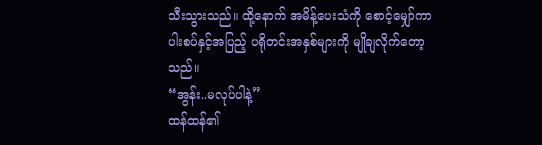သီးသွားသည်။ ထို့နောက် အမိန့်ပေးသံကို စောင့်မျှော်ကာ ပါးစပ်နှင့်အပြည့် ပရိုတင်းအနှစ်များကို မျိုချလိုက်တော့သည်။
“အွန်း..မလုပ်ပါနဲ့”
ထန်ထန်၏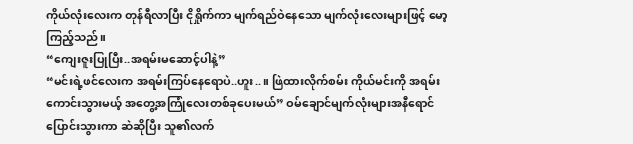ကိုယ်လုံးလေးက တုန်ရီလာပြီး ငိုရှိုက်ကာ မျက်ရည်ဝဲနေသော မျက်လုံးလေးများဖြင့် မော့ကြည့်သည်။
“ကျေးဇူးပြုပြီး..အရမ်းမဆောင့်ပါနဲ့”
“မင်းရဲ့ဖင်လေးက အရမ်းကြပ်နေရောပဲ..ဟူး..။ ဖြဲထားလိုက်စမ်း ကိုယ်မင်းကို အရမ်းကောင်းသွားမယ့် အတွေ့အကြုံလေးတစ်ခုပေးမယ်” ဝမ်ချောင်မျက်လုံးများအနီရောင်ပြောင်းသွားကာ ဆဲဆိုပြီး သူ၏လက်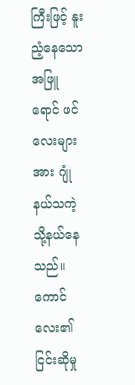ကြီးဖြင့် နူးညံ့နေသောအဖြူရောင် ဖင်လေးများအား ဂျုံနယ်သကဲ့သို့နယ်နေသည်။ ကောင်လေး၏ငြင်းဆိုမှု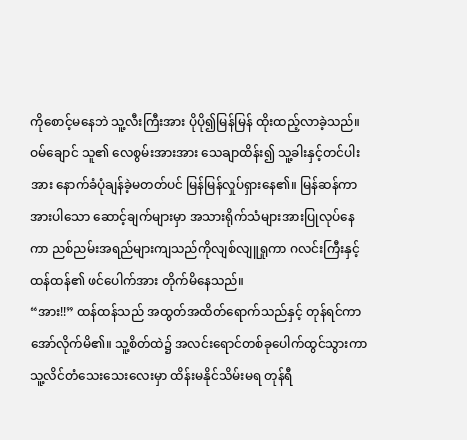ကိုစောင့်မနေဘဲ သူ့လီးကြီးအား ပိုပို၍မြန်မြန် ထိုးထည့်လာခဲ့သည်။
ဝမ်ချောင် သူ၏ လေစွမ်းအားအား သေချာထိန်း၍ သူ့ခါးနှင့်တင်ပါးအား နောက်ခံပုံချန်ခဲ့မတတ်ပင် မြန်မြန်လှုပ်ရှားနေ၏။ မြန်ဆန်ကာအားပါသော ဆောင့်ချက်များမှာ အသားရိုက်သံများအားပြုလုပ်နေကာ ညစ်ညမ်းအရည်များကျသည်ကိုလျစ်လျူရှုကာ ဂလင်းကြီးနှင့်ထန်ထန်၏ ဖင်ပေါက်အား တိုက်မိနေသည်။
“အား!!” ထန်ထန်သည် အထွတ်အထိတ်ရောက်သည်နှင့် တုန်ရင်ကာ အော်လိုက်မိ၏။ သူ့စိတ်ထဲ၌ အလင်းရောင်တစ်ခုပေါက်ထွင်သွားကာ သူ့လိင်တံသေးသေးလေးမှာ ထိန်းမနိုင်သိမ်းမရ တုန်ရီ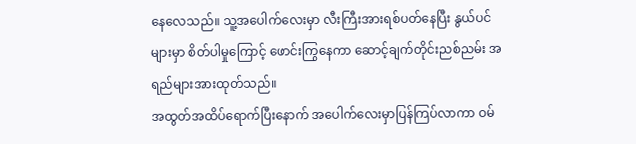နေလေသည်။ သူ့အပေါက်လေးမှာ လီးကြီးအားရစ်ပတ်နေပြီး နွယ်ပင်များမှာ စိတ်ပါမှုကြောင့် ဖောင်းကြွနေကာ ဆောင့်ချက်တိုင်းညစ်ညမ်း အရည်များအားထုတ်သည်။
အထွတ်အထိပ်ရောက်ပြီးနောက် အပေါက်လေးမှာပြန်ကြပ်လာကာ ဝမ်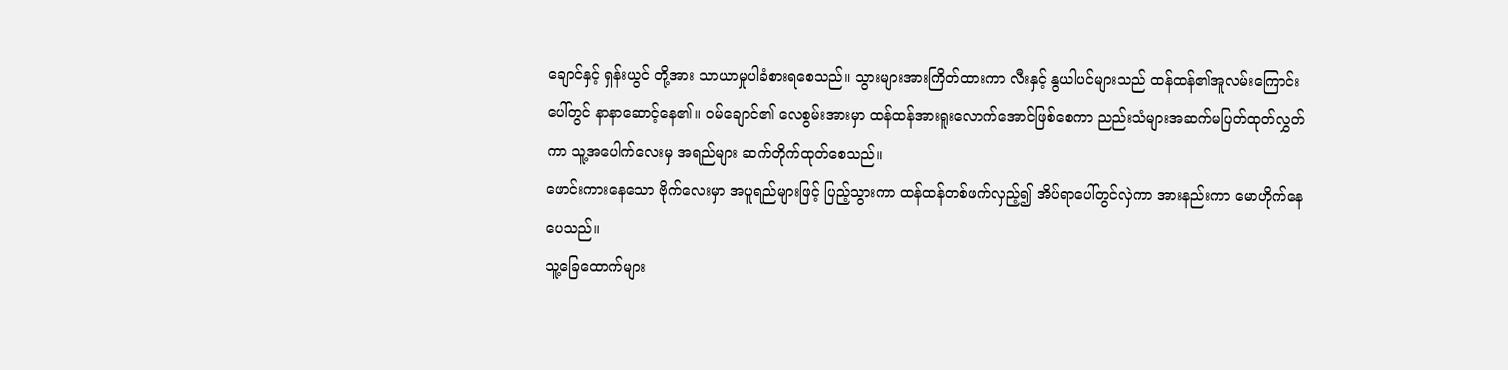ချောင်နှင့် ရှန်းယွင် တို့အား သာယာမှုပါခံစားရစေသည်။ သွားများအားကြိတ်ထားကာ လီးနှင့် နွယါပင်များသည် ထန်ထန်၏အူလမ်းကြောင်းပေါ်တွင် နာနာဆောင့်နေ၏။ ဝမ်ချောင်၏ လေစွမ်းအားမှာ ထန်ထန်အားရူးလောက်အောင်ဖြစ်စေကာ ညည်းသံများအဆက်မပြတ်ထုတ်လွှတ်ကာ သူ့အပေါက်လေးမှ အရည်များ ဆက်တိုက်ထုတ်စေသည်။
ဖောင်းကားနေသော ဗိုက်လေးမှာ အပူရည်များဖြင့် ပြည့်သွားကာ ထန်ထန်တစ်ဖက်လှည့်၍ အိပ်ရာပေါ်တွင်လှဲကာ အားနည်းကာ မောဟိုက်နေပေသည်။
သူ့ခြေထောက်များ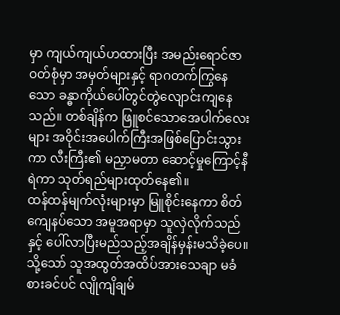မှာ ကျယ်ကျယ်ဟထားပြီး အမည်းရောင်ဇာဝတ်စုံမှာ အမှတ်များနှင့် ရာဂတက်ကြွနေသော ခန္ဓာကိုယ်ပေါ်တွင်တွဲလျောင်းကျနေသည်။ တစ်ချိန်က ဖြူစင်သောအေပါက်လေးများ အဝိုင်းအပေါက်ကြီးအဖြစ်ပြောင်းသွားကာ လီးကြီး၏ မညှာမတာ ဆောင့်မှုကြောင့်နီရဲကာ သုတ်ရည်များထုတ်နေ၏။
ထန်ထန်မျက်လုံးများမှာ မြူစိုင်းနေကာ စိတ်ကျေနပ်သော အမူအရာမှာ သူလှဲလိုက်သည်နှင့် ပေါ်လာပြီးမည်သည့်အချိန်မှန်းမသိခဲ့ပေ။ သို့သော် သူအထွတ်အထိပ်အားသေချာ မခံစားခင်ပင် လျိုကျိချမ်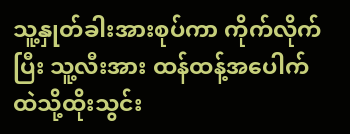သူ့နှုတ်ခါးအားစုပ်ကာ ကိုက်လိုက်ပြီး သူ့လီးအား ထန်ထန့်အပေါက်ထဲသို့ထိုးသွင်း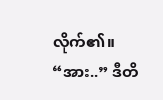လိုက်၏။
“အား..” ဒီတိ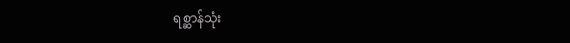ရစ္ဆာန်သုံး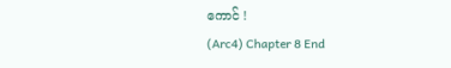ကောင် !
(Arc4) Chapter 8 End